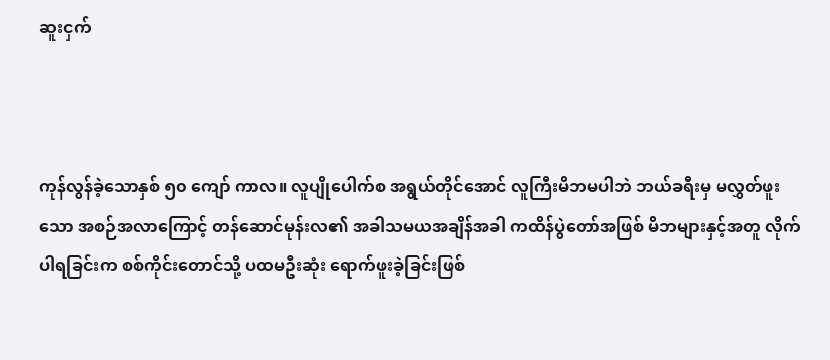ဆူးငှက်



ကုန်လွန်ခဲ့သောနှစ် ၅၀ ကျော် ကာလ။ လူပျိုပေါက်စ အရွယ်တိုင်အောင် လူကြီးမိဘမပါဘဲ ဘယ်ခရီးမှ မလွှတ်ဖူးသော အစဉ်အလာကြောင့် တန်ဆောင်မုန်းလ၏ အခါသမယအချိန်အခါ ကထိန်ပွဲတော်အဖြစ် မိဘများနှင့်အတူ လိုက်ပါရခြင်းက စစ်ကိုင်းတောင်သို့ ပထမဦးဆုံး ရောက်ဖူးခဲ့ခြင်းဖြစ်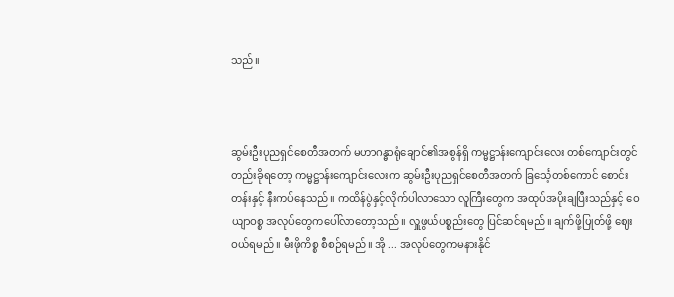သည်။



ဆွမ်းဦးပုညရှင်စေတီအတက် မဟာဂန္ဓာရုံချောင်၏အစွန်ရှိ ကမ္မဋ္ဌာန်းကျောင်းလေး တစ်ကျောင်းတွင် တည်းခိုရတော့ ကမ္မဋ္ဌာန်းကျောင်းလေးက ဆွမ်းဦးပုညရှင်စေတီအတက် ခြင်္သေ့တစ်ကောင် စောင်းတန်းနှင့် နီးကပ်နေသည်။ ကထိန်ပွဲနှင့်လိုက်ပါလာသော လူကြီးတွေက အထုပ်အပိုးချပြီးသည်နှင့် ဝေယျာဝစ္စ အလုပ်တွေကပေါ်လာတော့သည်။ လှူဖွယ်ပစ္စည်းတွေ ပြင်ဆင်ရမည်။ ချက်ဖို့ပြုတ်ဖို့ ဈေးဝယ်ရမည်။ မီးဖိုကိစ္စ စီစဉ်ရမည်။ အို ... အလုပ်တွေကမနားနိုင်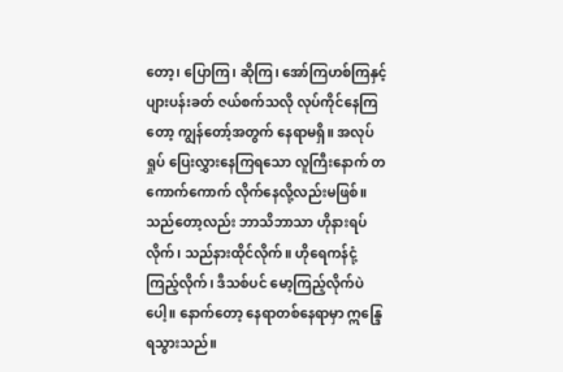တော့၊ ပြောကြ၊ ဆိုကြ၊ အော်ကြဟစ်ကြနှင့် ပျားပန်းခတ် ဇယ်စက်သလို လုပ်ကိုင်နေကြတော့ ကျွန်တော့်အတွက် နေရာမရှိ။ အလုပ်ရှုပ် ပြေးလွှားနေကြရသော လူကြီးနောက် တကောက်ကောက် လိုက်နေလို့လည်းမဖြစ်။ သည်တော့လည်း ဘာသိဘာသာ ဟိုနားရပ်လိုက်၊ သည်နားထိုင်လိုက်။ ဟိုရေကန်ငုံ့ကြည့်လိုက်၊ ဒီသစ်ပင် မော့ကြည့်လိုက်ပဲပေါ့။ နောက်တော့ နေရာတစ်နေရာမှာ ဣန္ဒြေရသွားသည်။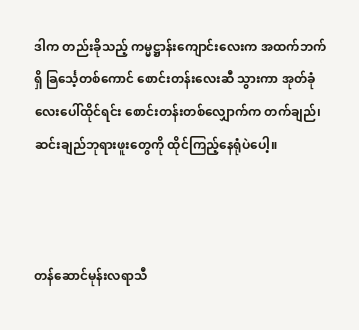ဒါက တည်းခိုသည့် ကမ္မဋ္ဌာန်းကျောင်းလေးက အထက်ဘက်ရှိ ခြင်္သေ့တစ်ကောင် စောင်းတန်းလေးဆီ သွားကာ အုတ်ခုံလေးပေါ်ထိုင်ရင်း စောင်းတန်းတစ်လျှောက်က တက်ချည်၊ ဆင်းချည်ဘုရားဖူးတွေကို ထိုင်ကြည့်နေရုံပဲပေါ့။



တန်ဆောင်မုန်းလရာသီ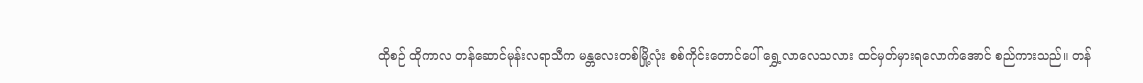ထိုစဉ် ထိုကာလ တန်ဆောင်မုန်းလရာသီက မန္တလေးတစ်မြို့လုံး စစ်ကိုင်းတောင်ပေါ် ရွှေ့လာလေသလား ထင်မှတ်မှားရလောက်အောင် စည်ကားသည်။ တန်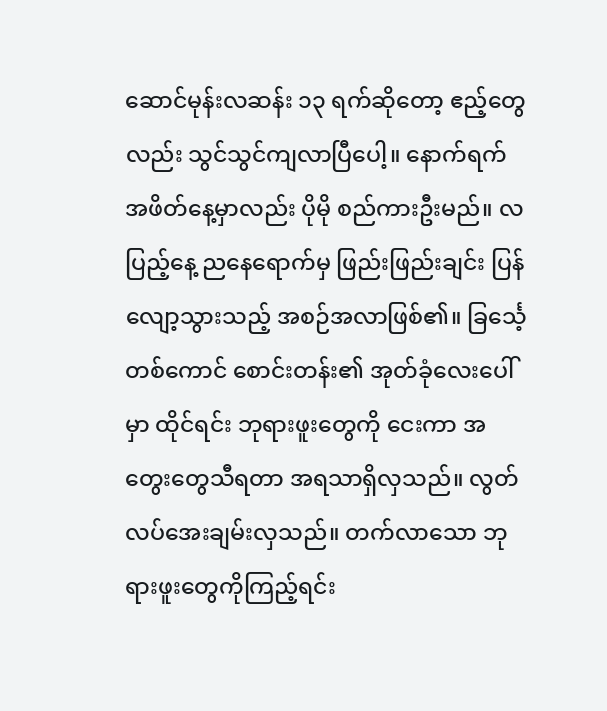ဆောင်မုန်းလဆန်း ၁၃ ရက်ဆိုတော့ ဧည့်တွေလည်း သွင်သွင်ကျလာပြီပေါ့။ နောက်ရက် အဖိတ်နေ့မှာလည်း ပိုမို စည်ကားဦးမည်။ လပြည့်နေ့ ညနေရောက်မှ ဖြည်းဖြည်းချင်း ပြန်လျော့သွားသည့် အစဉ်အလာဖြစ်၏။ ခြင်္သေ့တစ်ကောင် စောင်းတန်း၏ အုတ်ခုံလေးပေါ်မှာ ထိုင်ရင်း ဘုရားဖူးတွေကို ငေးကာ အတွေးတွေသီရတာ အရသာရှိလှသည်။ လွတ်လပ်အေးချမ်းလှသည်။ တက်လာသော ဘုရားဖူးတွေကိုကြည့်ရင်း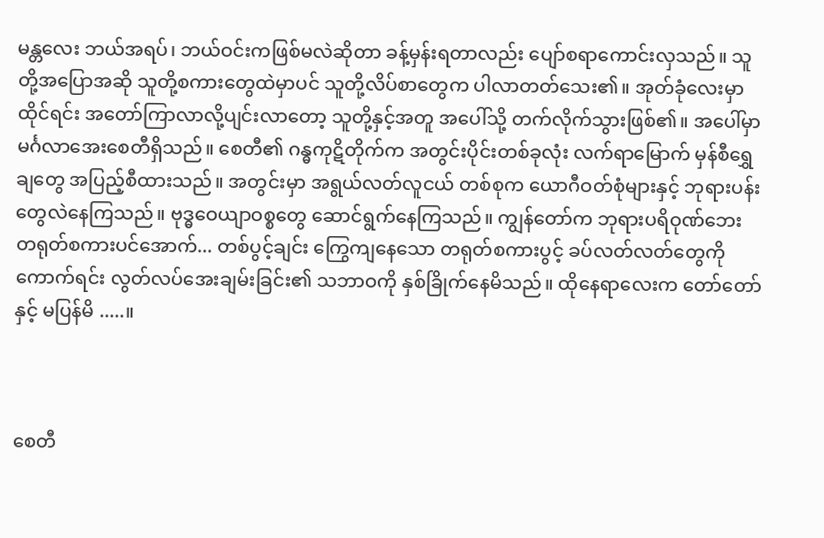မန္တလေး ဘယ်အရပ်၊ ဘယ်ဝင်းကဖြစ်မလဲဆိုတာ ခန့်မှန်းရတာလည်း ပျော်စရာကောင်းလှသည်။ သူတို့အပြောအဆို သူတို့စကားတွေထဲမှာပင် သူတို့လိပ်စာတွေက ပါလာတတ်သေး၏။ အုတ်ခုံလေးမှာထိုင်ရင်း အတော်ကြာလာလို့ပျင်းလာတော့ သူတို့နှင့်အတူ အပေါ်သို့ တက်လိုက်သွားဖြစ်၏။ အပေါ်မှာ မင်္ဂလာအေးစေတီရှိသည်။ စေတီ၏ ဂန္ဓကုဋိတိုက်က အတွင်းပိုင်းတစ်ခုလုံး လက်ရာမြောက် မှန်စီရွှေချတွေ အပြည့်စီထားသည်။ အတွင်းမှာ အရွယ်လတ်လူငယ် တစ်စုက ယောဂီဝတ်စုံများနှင့် ဘုရားပန်းတွေလဲနေကြသည်။ ဗုဒ္ဓဝေယျာဝစ္စတွေ ဆောင်ရွက်နေကြသည်။ ကျွန်တော်က ဘုရားပရိဝုဏ်ဘေး တရုတ်စကားပင်အောက်... တစ်ပွင့်ချင်း ကြွေကျနေသော တရုတ်စကားပွင့် ခပ်လတ်လတ်တွေကိုကောက်ရင်း လွတ်လပ်အေးချမ်းခြင်း၏ သဘာဝကို နှစ်ခြိုက်နေမိသည်။ ထိုနေရာလေးက တော်တော်နှင့် မပြန်မိ .....။



စေတီ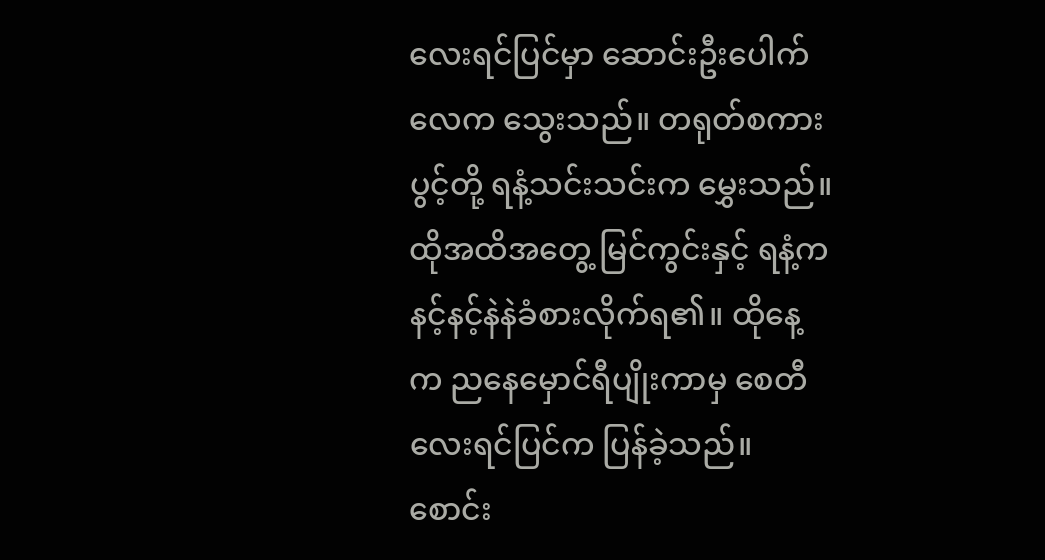လေးရင်ပြင်မှာ ဆောင်းဦးပေါက်လေက သွေးသည်။ တရုတ်စကားပွင့်တို့ ရနံ့သင်းသင်းက မွှေးသည်။ ထိုအထိအတွေ့ မြင်ကွင်းနှင့် ရနံ့က နင့်နင့်နဲနဲခံစားလိုက်ရ၏။ ထိုနေ့က ညနေမှောင်ရီပျိုးကာမှ စေတီလေးရင်ပြင်က ပြန်ခဲ့သည်။ စောင်း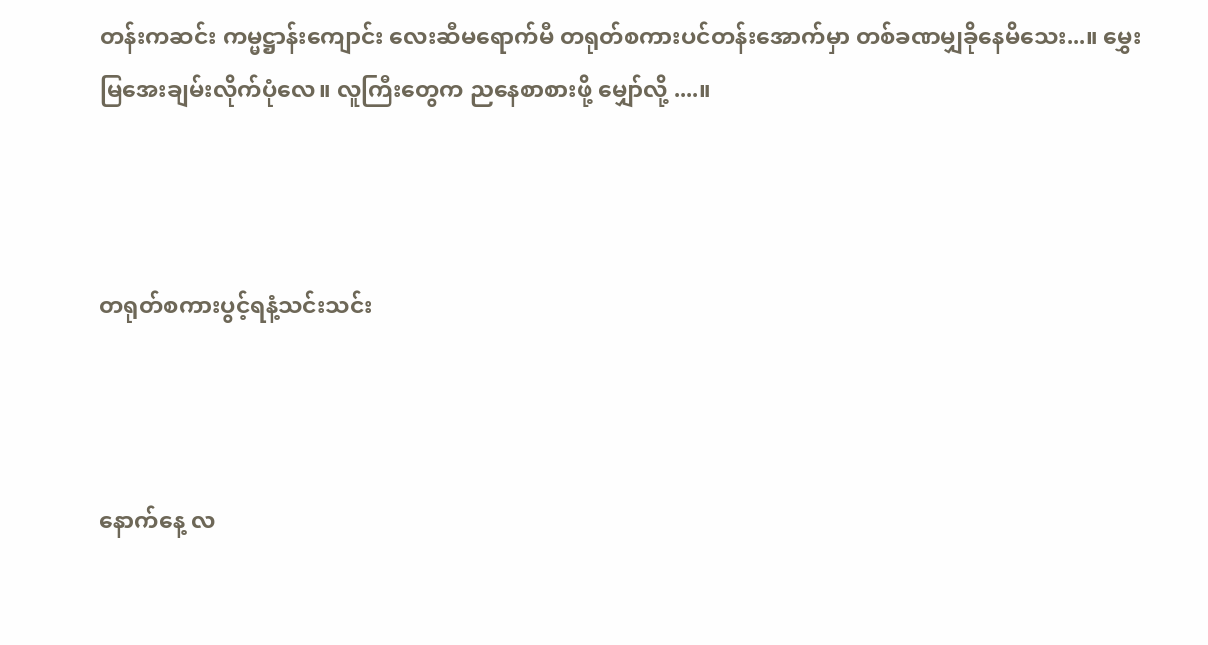တန်းကဆင်း ကမ္မဋ္ဌာန်းကျောင်း လေးဆီမရောက်မီ တရုတ်စကားပင်တန်းအောက်မှာ တစ်ခဏမျှခိုနေမိသေး...။ မွှေးမြအေးချမ်းလိုက်ပုံလေ။ လူကြီးတွေက ညနေစာစားဖို့ မျှော်လို့ ....။



တရုတ်စကားပွင့်ရနံ့သင်းသင်း



နောက်နေ့ လ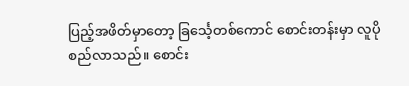ပြည့်အဖိတ်မှာတော့ ခြင်္သေ့တစ်ကောင် စောင်းတန်းမှာ လူပိုစည်လာသည်။ စောင်း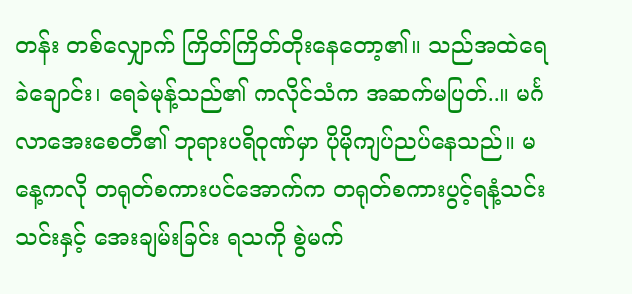တန်း တစ်လျှောက် ကြိတ်ကြိတ်တိုးနေတော့၏။ သည်အထဲရေခဲချောင်း၊ ရေခဲမုန့်သည်၏ ကလိုင်သံက အဆက်မပြတ်..။ မင်္ဂလာအေးစေတီ၏ ဘုရားပရိဝုဏ်မှာ ပိုမိုကျပ်ညပ်နေသည်။ မနေ့ကလို တရုတ်စကားပင်အောက်က တရုတ်စကားပွင့်ရနံ့သင်းသင်းနှင့် အေးချမ်းခြင်း ရသကို စွဲမက်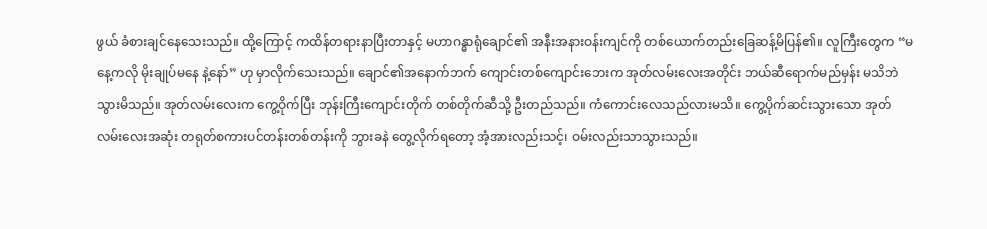ဖွယ် ခံစားချင်နေသေးသည်။ ထို့ကြောင့် ကထိန်တရားနာပြီးတာနှင့် မဟာဂန္ဓာရုံချောင်၏ အနီးအနားဝန်းကျင်ကို တစ်ယောက်တည်းခြေဆန့်မိပြန်၏။ လူကြီးတွေက “မနေ့ကလို မိုးချုပ်မနေ နဲ့နော်” ဟု မှာလိုက်သေးသည်။ ချောင်၏အနောက်ဘက် ကျောင်းတစ်ကျောင်းဘေးက အုတ်လမ်းလေးအတိုင်း ဘယ်ဆီရောက်မည်မှန်း မသိဘဲသွားမိသည်။ အုတ်လမ်းလေးက ကွေ့ဝိုက်ပြီး ဘုန်းကြီးကျောင်းတိုက် တစ်တိုက်ဆီသို့ ဦးတည်သည်။ ကံကောင်းလေသည်လားမသိ။ ကွေ့ပိုက်ဆင်းသွားသော အုတ်လမ်းလေးအဆုံး တရုတ်စကားပင်တန်းတစ်တန်းကို ဘွားခနဲ တွေ့လိုက်ရတော့ အံ့အားလည်းသင့်၊ ဝမ်းလည်းသာသွားသည်။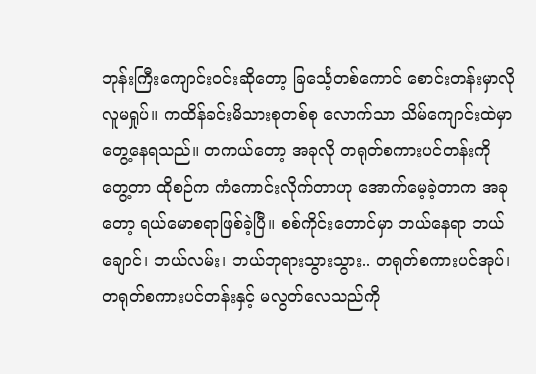ဘုန်းကြီးကျောင်းဝင်းဆိုတော့ ခြင်္သေ့တစ်ကောင် စောင်းတန်းမှာလို လူမရှုပ်။ ကထိန်ခင်းမိသားစုတစ်စု လောက်သာ သိမ်ကျောင်းထဲမှာတွေ့နေရသည်။ တကယ်တော့ အခုလို တရုတ်စကားပင်တန်းကိုတွေ့တာ ထိုစဉ်က ကံကောင်းလိုက်တာဟု အောက်မေ့ခဲ့တာက အခုတော့ ရယ်မောစရာဖြစ်ခဲ့ပြီ။ စစ်ကိုင်းတောင်မှာ ဘယ်နေရာ ဘယ်ချောင်၊ ဘယ်လမ်း၊ ဘယ်ဘုရားသွားသွား.. တရုတ်စကားပင်အုပ်၊ တရုတ်စကားပင်တန်းနှင့် မလွတ်လေသည်ကို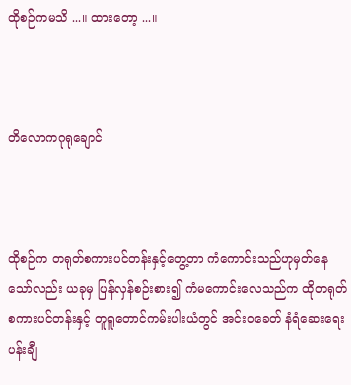ထိုစဉ်ကမသိ ...။ ထားတော့ ...။



တိလောကဂုရုချောင်



ထိုစဉ်က တရုတ်စကားပင်တန်းနှင့်တွေ့တာ ကံကောင်းသည်ဟုမှတ်နေသော်လည်း ယခုမှ ပြန်လှန်စဉ်းစား၍ ကံမကောင်းလေသည်က ထိုတရုတ်စကားပင်တန်းနှင့် တူရူတောင်ကမ်းပါးယံတွင် အင်းဝခေတ် နံရံဆေးရေးပန်းချီ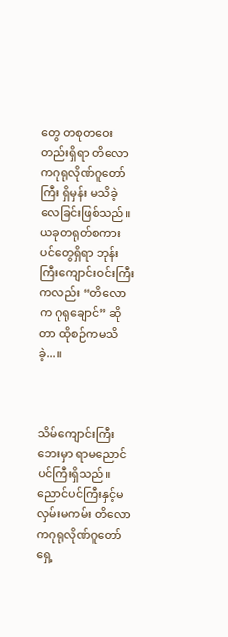တွေ တစုတဝေးတည်းရှိရာ တိလောကဂုရုလိုဏ်ဂူတော်ကြီး ရှိမှန်း မသိခဲ့လေခြင်းဖြစ်သည်။ ယခုတရုတ်စကားပင်တွေရှိရာ ဘုန်းကြီးကျောင်းဝင်းကြီးကလည်း “တိလောက ဂုရုချောင်” ဆိုတာ ထိုစဉ်ကမသိခဲ့...။



သိမ်ကျောင်းကြီးဘေးမှာ ရာမညောင်ပင်ကြီးရှိသည်။ ညောင်ပင်ကြီးနှင့်မလှမ်းမကမ်း တိလောကဂုရုလိုဏ်ဂူတော်ရှေ့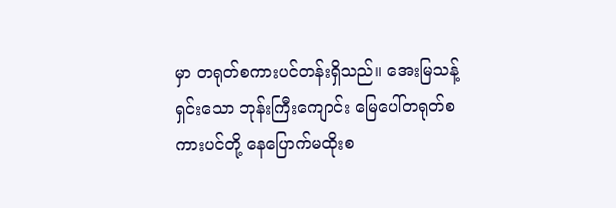မှာ တရုတ်စကားပင်တန်းရှိသည်။ အေးမြသန့်ရှင်းသော ဘုန်းကြီးကျောင်း မြေပေါ်တရုတ်စကားပင်တို့ နေပြောက်မထိုးစ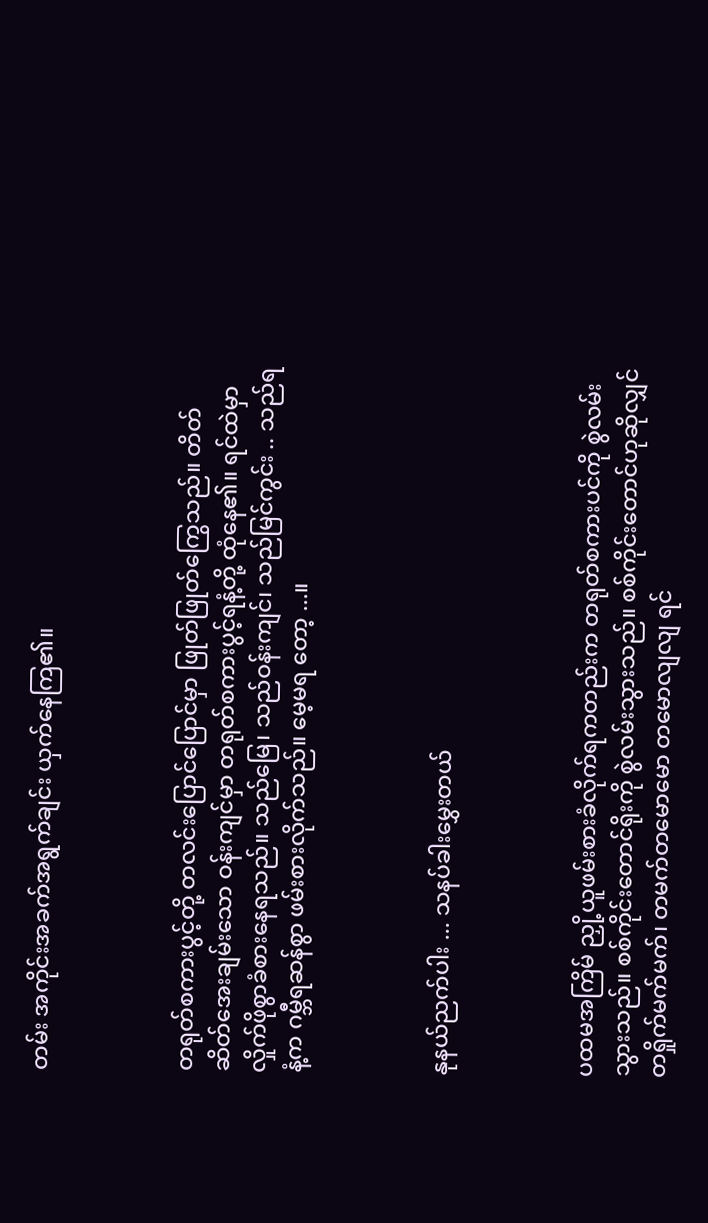တမ်း အကိုင်းအခက်အရွက်ချင်း ယှက်နေကြ၏။



တရုတ်စကားပွင့်တို့ တလင်းပြောင်ပြောင်မှာ ဖြုတ်ဖြုတ်ကြွေသည်။ တိတ်ဆိတ်အေးချမ်းသော ဝန်းကျင်မှာ တရုတ်စကားပွင့်ရနံ့တို့ ထုံနေ၏။ ရင်ထဲမှာ လှိုက်ဖိုစွာခံစားနေရသည်။ သည်မြေ၊ သည်ဝန်းကျင်၊ သည်မြင်ကွင်း .. သည်ရနံ့က ဂမ္ဘီရဆန်စွာ ဖမ်းစားလိုက်သည်။ မေ့မရ တော့ ...။



နုနယ်ညက်ပါး ... သနပ်ခါးမွှေးတယ်



ပထမအကြိမ် ညှို့ယူဖမ်းစားခံလိုက်ရကတည်းက တရုတ်စကားပင်ကို စွဲလမ်းသွားသည်။ စစ်ကိုင်းတောင်ရိုးကို စွဲလမ်းသွားသည်။ စစ်ကိုင်းတောင်ဟုဆိုလျှင် တရှိုက်မက်မက်၊ တမက်တမောမော တမောလျလျ ရင်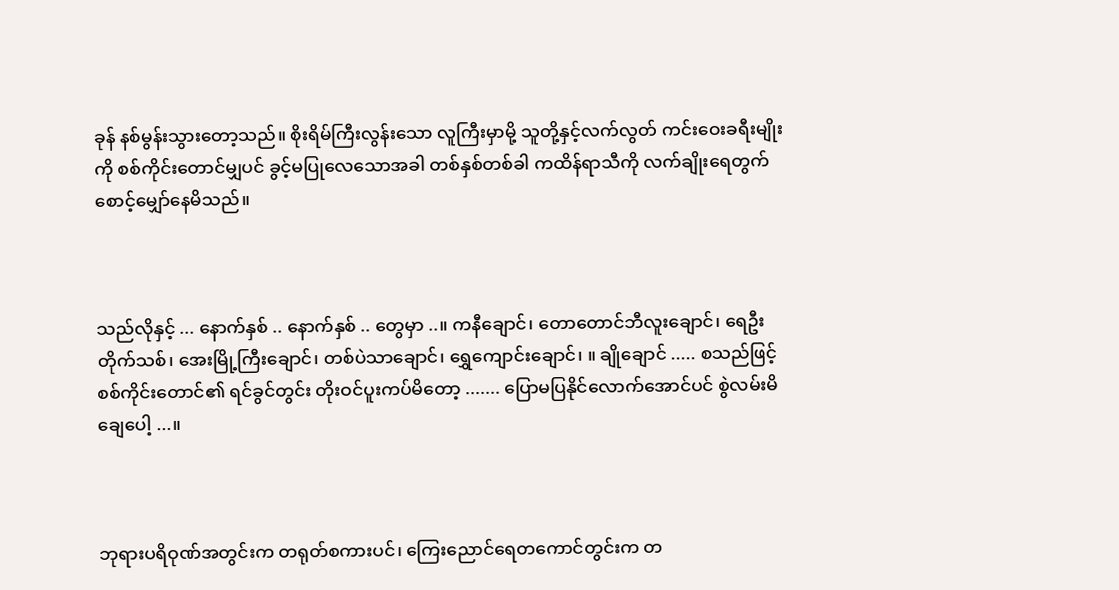ခုန် နစ်မွန်းသွားတော့သည်။ စိုးရိမ်ကြီးလွန်းသော လူကြီးမှာမို့ သူတို့နှင့်လက်လွတ် ကင်းဝေးခရီးမျိုးကို စစ်ကိုင်းတောင်မျှပင် ခွင့်မပြုလေသောအခါ တစ်နှစ်တစ်ခါ ကထိန်ရာသီကို လက်ချိုးရေတွက်စောင့်မျှော်နေမိသည်။



သည်လိုနှင့် ... နောက်နှစ် .. နောက်နှစ် .. တွေမှာ ..။ ကနီချောင်၊ တောတောင်ဘီလူးချောင်၊ ရေဦးတိုက်သစ်၊ အေးမြို့ကြီးချောင်၊ တစ်ပဲသာချောင်၊ ရွှေကျောင်းချောင်၊ ။ ချိုချောင် ..... စသည်ဖြင့် စစ်ကိုင်းတောင်၏ ရင်ခွင်တွင်း တိုးဝင်ပူးကပ်မိတော့ ....... ပြောမပြနိုင်လောက်အောင်ပင် စွဲလမ်းမိချေပေါ့ ...။



ဘုရားပရိဝုဏ်အတွင်းက တရုတ်စကားပင်၊ ကြေးညောင်ရေတကောင်တွင်းက တ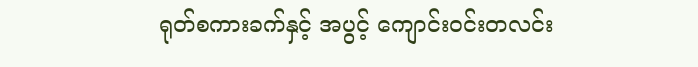ရုတ်စကားခက်နှင့် အပွင့် ကျောင်းဝင်းတလင်း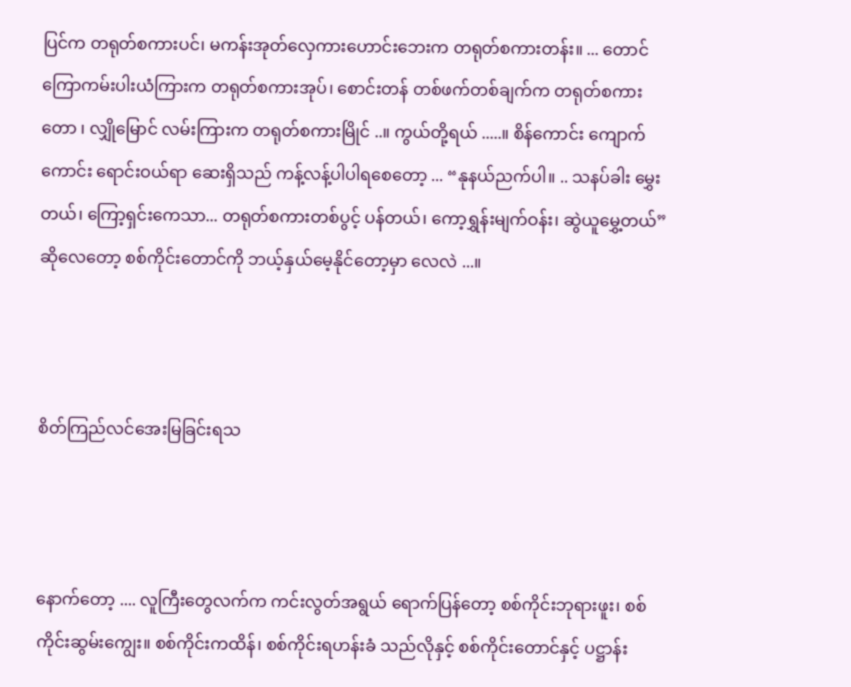ပြင်က တရုတ်စကားပင်၊ မကန်းအုတ်လှေကားဟောင်းဘေးက တရုတ်စကားတန်း။ ... တောင်ကြောကမ်းပါးယံကြားက တရုတ်စကားအုပ်၊ စောင်းတန် တစ်ဖက်တစ်ချက်က တရုတ်စကားတော ၊ လျှိုမြောင် လမ်းကြားက တရုတ်စကားမြိုင် ..။ ကွယ်တို့ရယ် .....။ စိန်ကောင်း ကျောက်ကောင်း ရောင်းဝယ်ရာ ဆေးရှိသည် ကန့်လန့်ပါပါရစေတော့ ... “နုနယ်ညက်ပါ။ .. သနပ်ခါး မွှေးတယ်၊ ကြော့ရှင်းကေသာ... တရုတ်စကားတစ်ပွင့် ပန်တယ်၊ ကော့ရွှန်းမျက်ဝန်း၊ ဆွဲယူမွှေ့တယ်” ဆိုလေတော့ စစ်ကိုင်းတောင်ကို ဘယ့်နှယ်မေ့နိုင်တော့မှာ လေလဲ ...။



စိတ်ကြည်လင်အေးမြခြင်းရသ



နောက်တော့ .... လူကြီးတွေလက်က ကင်းလွတ်အရွယ် ရောက်ပြန်တော့ စစ်ကိုင်းဘုရားဖူး၊ စစ်ကိုင်းဆွမ်းကျွေး။ စစ်ကိုင်းကထိန်၊ စစ်ကိုင်းရဟန်းခံ သည်လိုနှင့် စစ်ကိုင်းတောင်နှင့် ပဋ္ဌာန်း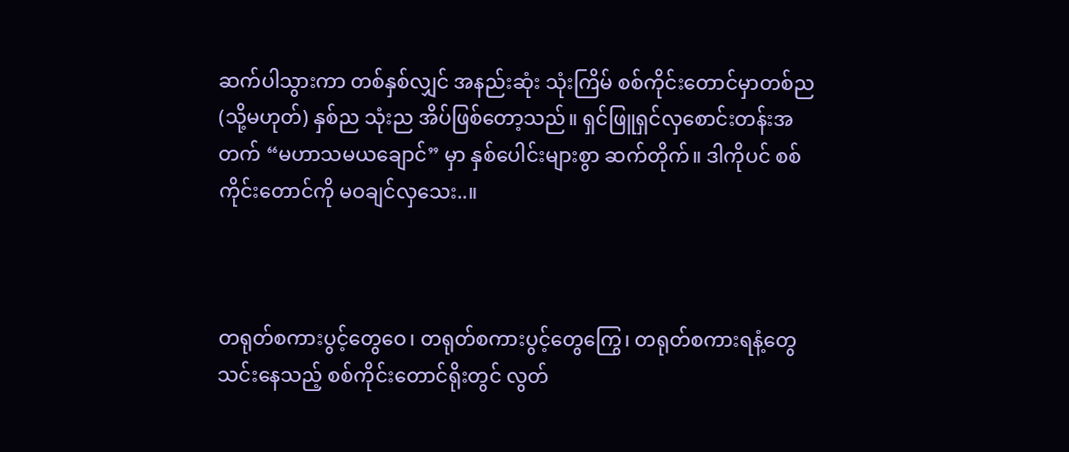ဆက်ပါသွားကာ တစ်နှစ်လျှင် အနည်းဆုံး သုံးကြိမ် စစ်ကိုင်းတောင်မှာတစ်ည (သို့မဟုတ်) နှစ်ည သုံးည အိပ်ဖြစ်တော့သည်။ ရှင်ဖြူရှင်လှစောင်းတန်းအတက် “မဟာသမယချောင်” မှာ နှစ်ပေါင်းများစွာ ဆက်တိုက်။ ဒါကိုပင် စစ်ကိုင်းတောင်ကို မဝချင်လှသေး..။



တရုတ်စကားပွင့်တွေဝေ၊ တရုတ်စကားပွင့်တွေကြွေ၊ တရုတ်စကားရနံ့တွေသင်းနေသည့် စစ်ကိုင်းတောင်ရိုးတွင် လွတ်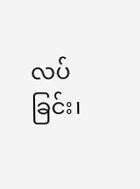လပ်ခြင်း၊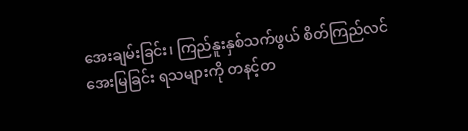အေးချမ်းခြင်း၊ ကြည်နူးနှစ်သက်ဖွယ် စိတ်ကြည်လင်အေးမြခြင်း ရသများကို တနင့်တ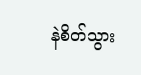နဲစိတ်သွား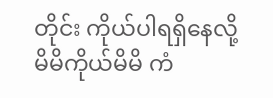တိုင်း ကိုယ်ပါရရှိနေလို့ မိမိကိုယ်မိမိ ကံ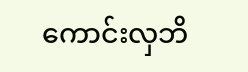ကောင်းလှဘိ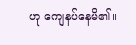ဟု ကျေနပ်နေမိ၏။